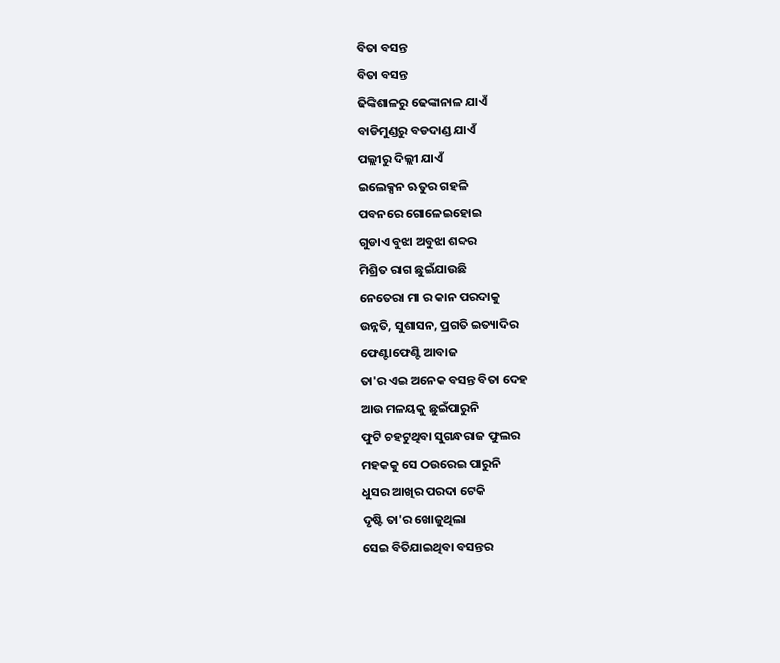ବିତା ବସନ୍ତ
ବିତା ବସନ୍ତ
ଢିଙ୍କିଶାଳରୁ ଢେଙ୍କାନାଳ ଯାଏଁ
ବାଡିମୁଣ୍ଡରୁ ବଡଦାଣ୍ଡ ଯାଏଁ
ପଲ୍ଲୀରୁ ଦିଲ୍ଲୀ ଯାଏଁ
ଇଲେକ୍ସନ ଋତୁର ଗହଳି
ପବନରେ ଗୋଳେଇହୋଇ
ଗୁଡାଏ ବୁଝା ଅବୁଝା ଶବ୍ଦର
ମିଶ୍ରିତ ରାଗ ଛୁଇଁଯାଉଛି
ନେତେରା ମା ର କାନ ପରଦାକୁ
ଉନ୍ନତି, ସୁଶାସନ, ପ୍ରଗତି ଇତ୍ୟାଦିର
ଫେଣ୍ଟାଫେଣ୍ଟି ଆବାଜ
ତା'ର ଏଇ ଅନେକ ବସନ୍ତ ବିତା ଦେହ
ଆଉ ମଳୟକୁ ଛୁଇଁପାରୁନି
ଫୁଟି ଚହଟୁଥିବା ସୁଗନ୍ଧରାଜ ଫୁଲର
ମହକକୁ ସେ ଠଉରେଇ ପାରୁନି
ଧୁସର ଆଖିର ପରଦା ଟେକି
ଦୃଷ୍ଟି ତା'ର ଖୋଜୁଥିଲା
ସେଇ ବିତିଯାଇଥିବା ବସନ୍ତର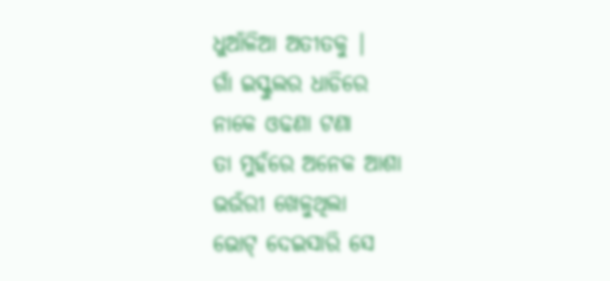ଧୁଆଁଳିଆ ଅତୀତକୁ |
ଗାଁ ଇସ୍କୁଲର ଧାଡିରେ
ନାକେ ଓଢଣା ଟଣା
ତା ମୁହଁରେ ଅନେକ ଆଶା
ଭଉଁରୀ ଖେଳୁଥିଲା
ଭୋଟ୍ ଦେଇସାରି ସେ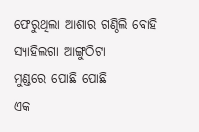ଫେରୁଥିଲା ଆଶାର ଗଣ୍ଠିଲି ବୋହି
ସ୍ୟାହିଲଗା ଆଙ୍ଗୁଠିଟା
ମୁଣ୍ଡରେ ପୋଛି ପୋଛି
ଏକ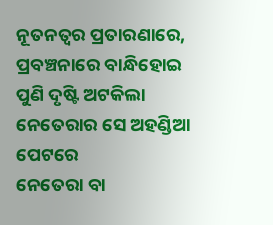ନୂତନତ୍ୱର ପ୍ରତାରଣାରେ,
ପ୍ରବଞ୍ଚନାରେ ବାନ୍ଧିହୋଇ
ପୁଣି ଦୃଷ୍ଟି ଅଟକିଲା
ନେତେରାର ସେ ଅହଣ୍ଡିଆ ପେଟରେ
ନେତେରା ବା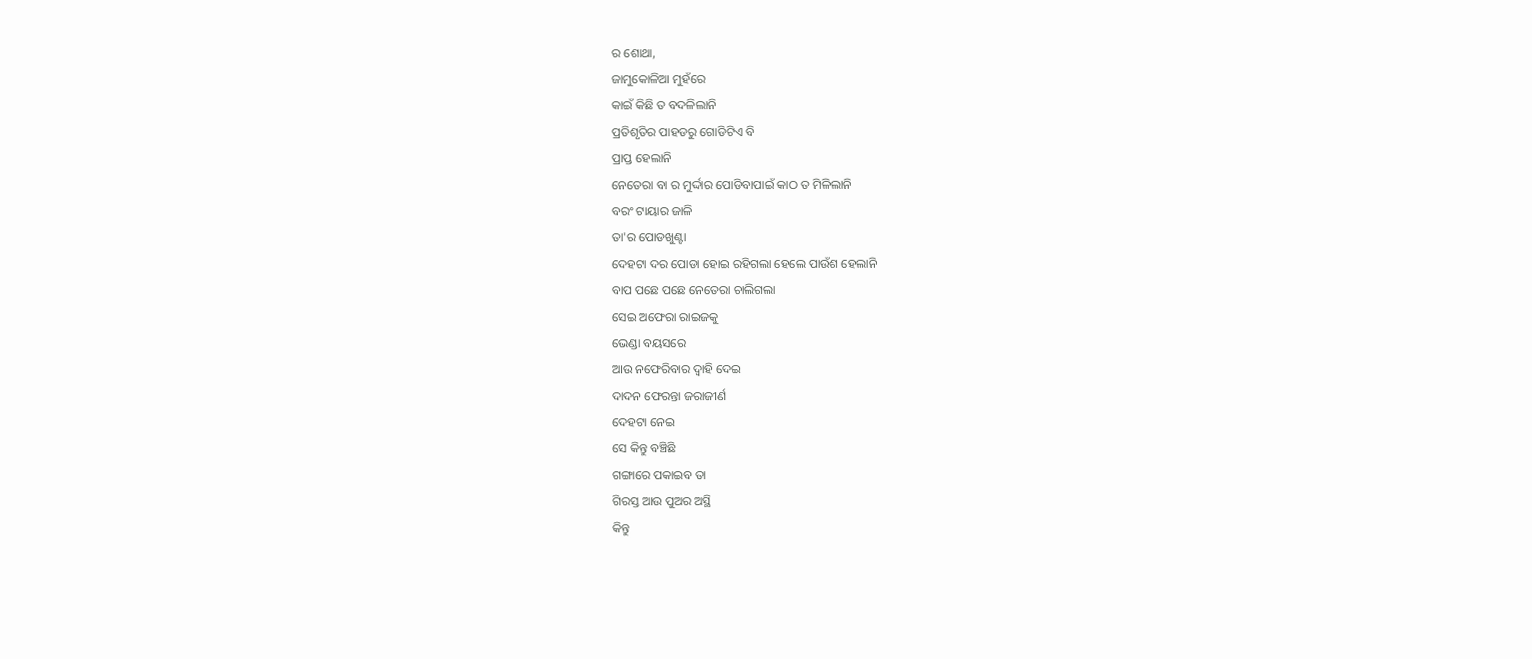ର ଶୋଥା,
ଜାମୁକୋଳିଆ ମୁହଁରେ
କାଇଁ କିଛି ତ ବଦଳିଲାନି
ପ୍ରତିଶୃତିର ପାହଡରୁ ଗୋଡିଟିଏ ବି
ପ୍ରାପ୍ତ ହେଲାନି
ନେତେରା ବା ର ମୁର୍ଦ୍ଦାର ପୋଡିବାପାଇଁ କାଠ ତ ମିଳିଲାନି
ବରଂ ଟାୟାର ଜାଳି
ତା'ର ପୋଡଖୁଣ୍ଟା
ଦେହଟା ଦର ପୋଡା ହୋଇ ରହିଗଲା ହେଲେ ପାଉଁଶ ହେଲାନି
ବାପ ପଛେ ପଛେ ନେତେରା ଚାଲିଗଲା
ସେଇ ଅଫେରା ରାଇଜକୁ
ଭେଣ୍ଡା ବୟସରେ
ଆଉ ନଫେରିବାର ଦ୍ୱାହି ଦେଇ
ଦାଦନ ଫେରନ୍ତା ଜରାଜୀର୍ଣ
ଦେହଟା ନେଇ
ସେ କିନ୍ତୁ ବଞ୍ଚିଛି
ଗଙ୍ଗାରେ ପକାଇବ ତା
ଗିରସ୍ତ ଆଉ ପୁଅର ଅସ୍ଥି
କିନ୍ତୁ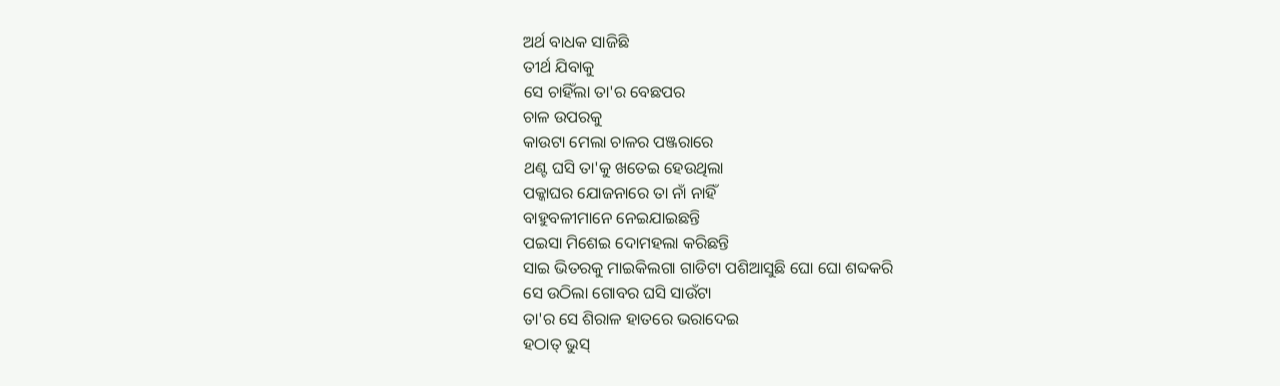ଅର୍ଥ ବାଧକ ସାଜିଛି
ତୀର୍ଥ ଯିବାକୁ
ସେ ଚାହିଁଲା ତା'ର ବେଛପର
ଚାଳ ଉପରକୁ
କାଉଟା ମେଲା ଚାଳର ପଞ୍ଜରାରେ
ଥଣ୍ଟ ଘସି ତା'କୁ ଖତେଇ ହେଉଥିଲା
ପକ୍କାଘର ଯୋଜନାରେ ତା ନାଁ ନାହିଁ
ବାହୁବଳୀମାନେ ନେଇଯାଇଛନ୍ତି
ପଇସା ମିଶେଇ ଦୋମହଲା କରିଛନ୍ତି
ସାଇ ଭିତରକୁ ମାଇକିଲଗା ଗାଡିଟା ପଶିଆସୁଛି ଘୋ ଘୋ ଶବ୍ଦକରି
ସେ ଉଠିଲା ଗୋବର ଘସି ସାଉଁଟା
ତା'ର ସେ ଶିରାଳ ହାତରେ ଭରାଦେଇ
ହଠାତ୍ ଭୁସ୍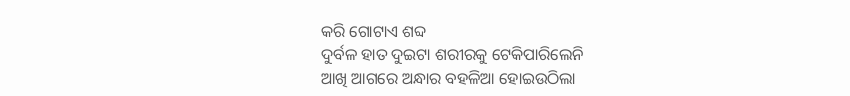କରି ଗୋଟାଏ ଶବ୍ଦ
ଦୁର୍ବଳ ହାତ ଦୁଇଟା ଶରୀରକୁ ଟେକିପାରିଲେନି
ଆଖି ଆଗରେ ଅନ୍ଧାର ବହଳିଆ ହୋଇଉଠିଲା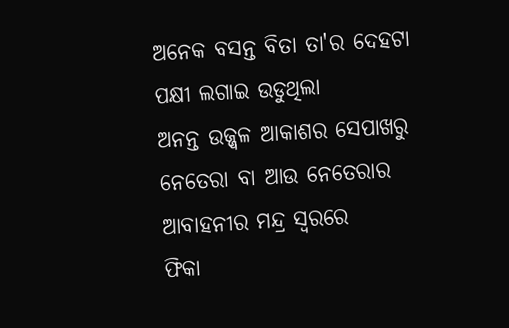ଅନେକ ବସନ୍ତ ବିତା ତା'ର ଦେହଟା
ପକ୍ଷୀ ଲଗାଇ ଉଡୁଥିଲା
ଅନନ୍ତ ଉଜ୍ଜ୍ୱଳ ଆକାଶର ସେପାଖରୁ
ନେତେରା ବା ଆଉ ନେତେରାର
ଆବାହନୀର ମନ୍ଦ୍ର ସ୍ୱରରେ
ଫିକା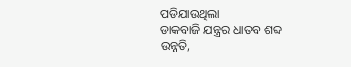ପଡିଯାଉଥିଲା
ଡାକବାଜି ଯନ୍ତ୍ରର ଧାତବ ଶବ୍ଦ
ଉନ୍ନତି,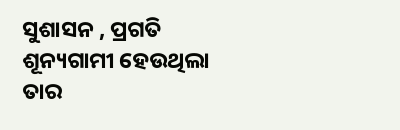ସୁଶାସନ , ପ୍ରଗତି
ଶୂନ୍ୟଗାମୀ ହେଉଥିଲା
ତାର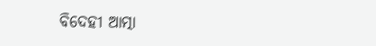ବିଦେହୀ ଆତ୍ମା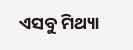ଏସବୁ ମିଥ୍ୟା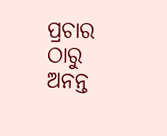ପ୍ରଚାର ଠାରୁ
ଅନନ୍ତ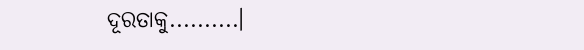ଦୂରତାକୁ..........।